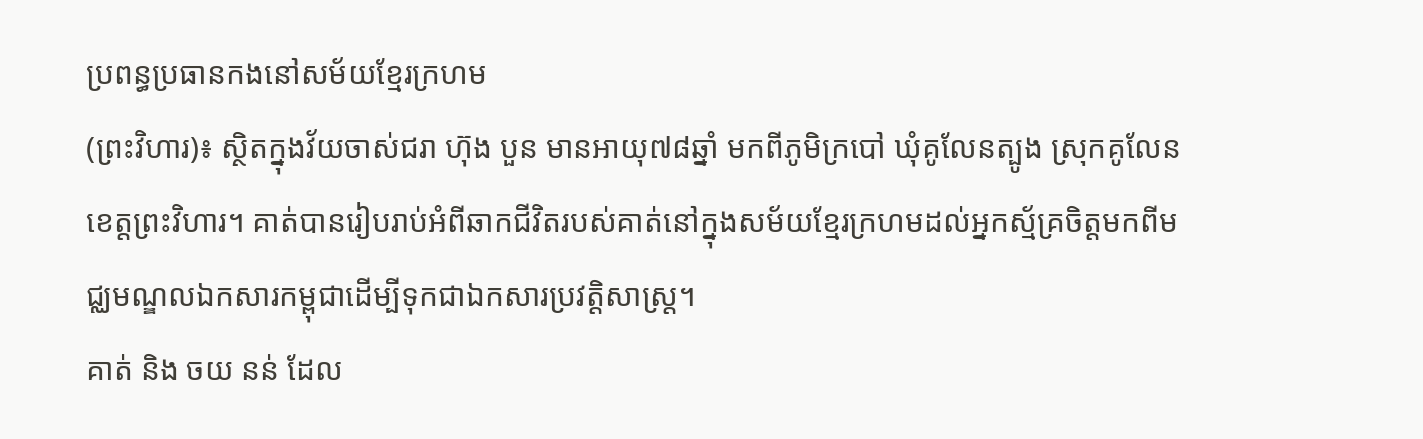ប្រពន្ធប្រធានកងនៅសម័យខ្មែរក្រហម
(ព្រះវិហារ)៖ ស្ថិតក្នុងវ័យចាស់ជរា ហ៊ុង បួន មានអាយុ៧៨ឆ្នាំ មកពីភូមិក្របៅ ឃុំគូលែនត្បូង ស្រុកគូលែន ខេត្តព្រះវិហារ។ គាត់បានរៀបរាប់អំពីឆាកជីវិតរបស់គាត់នៅក្នុងសម័យខ្មែរក្រហមដល់អ្នកស្ម័គ្រចិត្តមកពីមជ្ឈមណ្ឌលឯកសារកម្ពុជាដើម្បីទុកជាឯកសារប្រវត្តិសាស្រ្ត។
គាត់ និង ចយ នន់ ដែល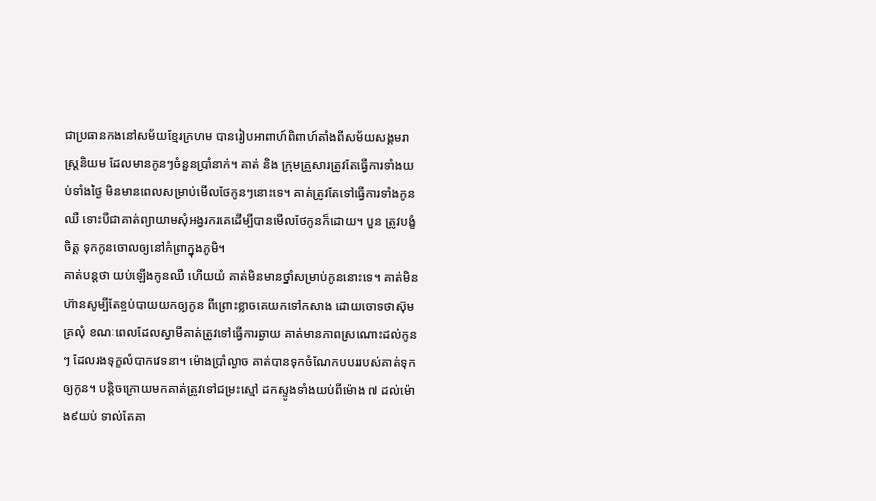ជាប្រធានកងនៅសម័យខ្មែរក្រហម បានរៀបអាពាហ៍ពិពាហ៍តាំងពីសម័យសង្គមរាស្ត្រនិយម ដែលមានកូនៗចំនួនប្រាំនាក់។ គាត់ និង ក្រុមគ្រួសារត្រូវតែធ្វើការទាំងយប់ទាំងថ្ងៃ មិនមានពេលសម្រាប់មើលថែកូនៗនោះទេ។ គាត់ត្រូវតែទៅធ្វើការទាំងកូនឈឺ ទោះបីជាគាត់ព្យាយាមសុំអង្វរករគេដើម្បីបានមើលថែកូនក៏ដោយ។ បួន ត្រូវបង្ខំចិត្ត ទុកកូនចោលឲ្យនៅកំព្រាក្នុងភូមិ។
គាត់បន្តថា យប់ឡើងកូនឈឺ ហើយយំ គាត់មិនមានថ្នាំសម្រាប់កូននោះទេ។ គាត់មិនហ៊ានសូម្បីតែខ្ចប់បាយយកឲ្យកូន ពីព្រោះខ្លាចគេយកទៅកសាង ដោយចោទថាស៊ុមគ្រលុំ ខណៈពេលដែលស្វាមីគាត់ត្រូវទៅធ្វើការឆ្ងាយ គាត់មានភាពស្រណោះដល់កូនៗ ដែលរងទុក្ខលំបាកវេទនា។ ម៉ោងប្រាំល្ងាច គាត់បានទុកចំណែកបបររបស់គាត់ទុកឲ្យកូន។ បន្តិចក្រោយមកគាត់ត្រូវទៅជម្រះស្មៅ ដកស្ទូងទាំងយប់ពីម៉ោង ៧ ដល់ម៉ោង៩យប់ ទាល់តែគា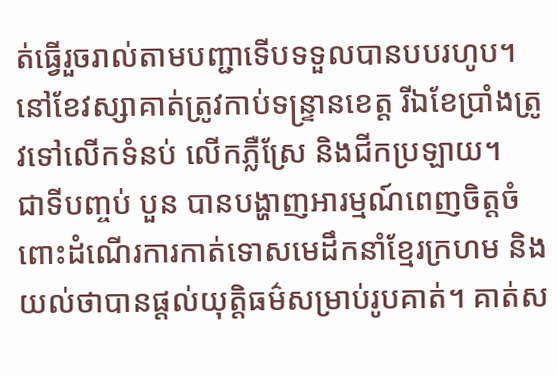ត់ធ្វើរួចរាល់តាមបញ្ជាទើបទទួលបានបបរហូប។ នៅខែវស្សាគាត់ត្រូវកាប់ទន្រ្ទានខេត្ត រីឯខែប្រាំងត្រូវទៅលើកទំនប់ លើកភ្លឺស្រែ និងជីកប្រឡាយ។
ជាទីបញ្ចប់ បួន បានបង្ហាញអារម្មណ៍ពេញចិត្តចំពោះដំណើរការកាត់ទោសមេដឹកនាំខ្មែរក្រហម និងយល់ថាបានផ្តល់យុត្តិធម៌សម្រាប់រូបគាត់។ គាត់ស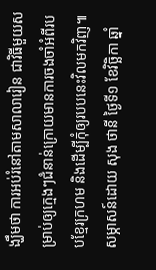ង្ឃឹមថា ការអប់រំនៅតាមសាលារៀន ជាវិធីមួយសម្រាប់ឲ្យក្មេងៗជំនាន់ក្រោយមានការចងចាំអំពីរបបខ្មែរក្រហម និងដើម្បីកុំឲ្យរបបនេះវិលមកវិញ៕
សម្ភាសន៍ដោយ សុង ថានី ថ្ងៃទី១ ខែវិច្ឆិកា ឆ្នាំ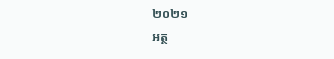២០២១
អត្ថ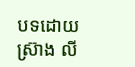បទដោយ ស្រ៊ាង លី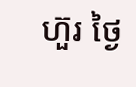ហ៊ួរ ថ្ងៃ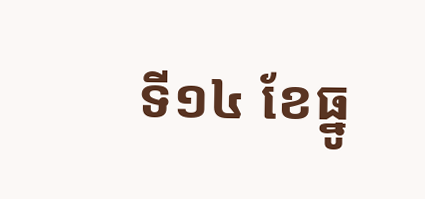ទី១៤ ខែធ្នូ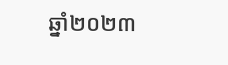ឆ្នាំ២០២៣